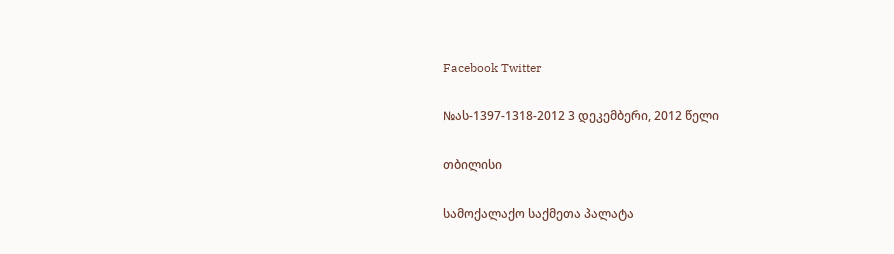Facebook Twitter

№ას-1397-1318-2012 3 დეკემბერი, 2012 წელი

თბილისი

სამოქალაქო საქმეთა პალატა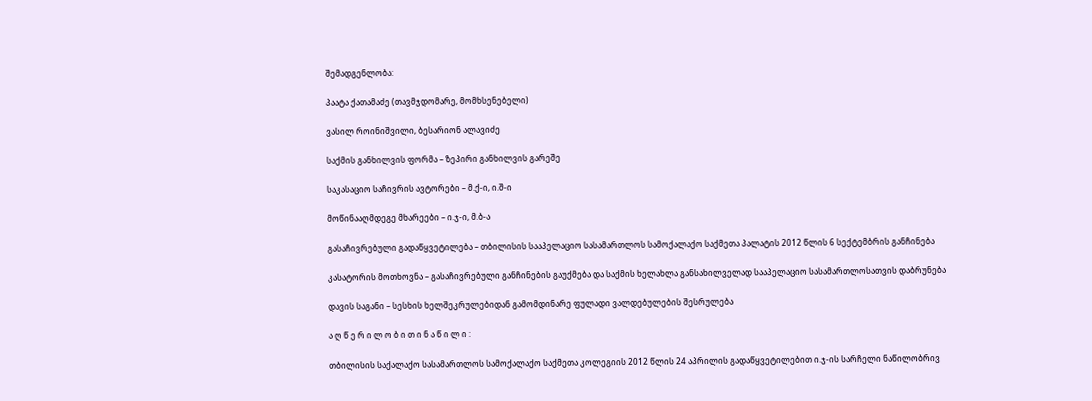შემადგენლობა:

პაატა ქათამაძე (თავმჯდომარე, მომხსენებელი)

ვასილ როინიშვილი, ბესარიონ ალავიძე

საქმის განხილვის ფორმა – ზეპირი განხილვის გარეშე

საკასაციო საჩივრის ავტორები – მ.ქ-ი, ი.შ-ი

მოწინააღმდეგე მხარეები – ი.ჯ-ი, მ.ბ-ა

გასაჩივრებული გადაწყვეტილება – თბილისის სააპელაციო სასამართლოს სამოქალაქო საქმეთა პალატის 2012 წლის 6 სექტემბრის განჩინება

კასატორის მოთხოვნა – გასაჩივრებული განჩინების გაუქმება და საქმის ხელახლა განსახილველად სააპელაციო სასამართლოსათვის დაბრუნება

დავის საგანი – სესხის ხელშეკრულებიდან გამომდინარე ფულადი ვალდებულების შესრულება

ა ღ წ ე რ ი ლ ო ბ ი თ ი ნ ა წ ი ლ ი :

თბილისის საქალაქო სასამართლოს სამოქალაქო საქმეთა კოლეგიის 2012 წლის 24 აპრილის გადაწყვეტილებით ი.ჯ-ის სარჩელი ნაწილობრივ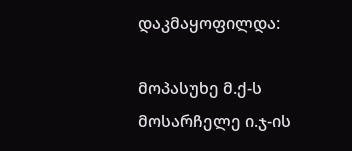დაკმაყოფილდა:

მოპასუხე მ.ქ-ს მოსარჩელე ი.ჯ-ის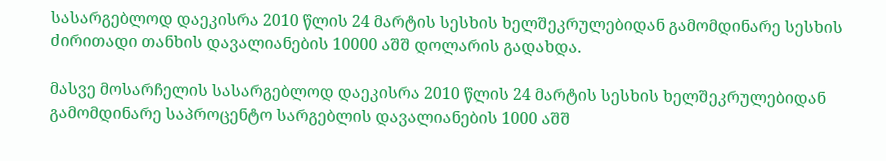სასარგებლოდ დაეკისრა 2010 წლის 24 მარტის სესხის ხელშეკრულებიდან გამომდინარე სესხის ძირითადი თანხის დავალიანების 10000 აშშ დოლარის გადახდა.

მასვე მოსარჩელის სასარგებლოდ დაეკისრა 2010 წლის 24 მარტის სესხის ხელშეკრულებიდან გამომდინარე საპროცენტო სარგებლის დავალიანების 1000 აშშ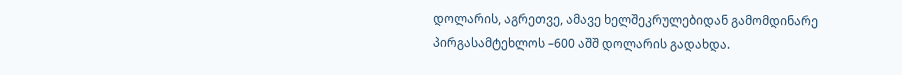დოლარის, აგრეთვე, ამავე ხელშეკრულებიდან გამომდინარე პირგასამტეხლოს –600 აშშ დოლარის გადახდა.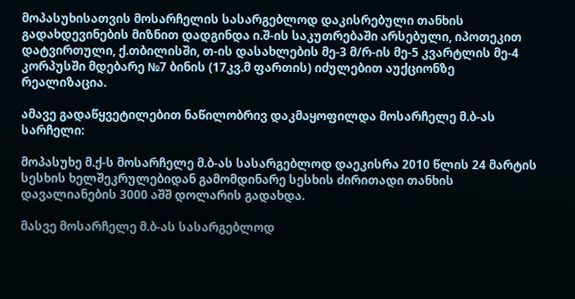მოპასუხისათვის მოსარჩელის სასარგებლოდ დაკისრებული თანხის გადახდევინების მიზნით დადგინდა ი.შ-ის საკუთრებაში არსებული, იპოთეკით დატვირთული, ქ.თბილისში, თ-ის დასახლების მე-3 მ/რ-ის მე-5 კვარტლის მე-4 კორპუსში მდებარე №7 ბინის (17კვ.მ ფართის) იძულებით აუქციონზე რეალიზაცია.

ამავე გადაწყვეტილებით ნაწილობრივ დაკმაყოფილდა მოსარჩელე მ.ბ-ას სარჩელი:

მოპასუხე მ.ქ-ს მოსარჩელე მ.ბ-ას სასარგებლოდ დაეკისრა 2010 წლის 24 მარტის სესხის ხელშეკრულებიდან გამომდინარე სესხის ძირითადი თანხის დავალიანების 3000 აშშ დოლარის გადახდა.

მასვე მოსარჩელე მ.ბ-ას სასარგებლოდ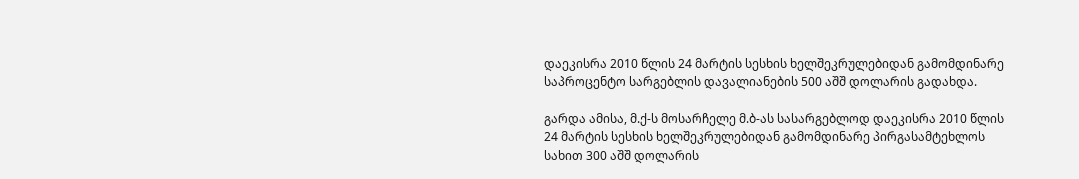დაეკისრა 2010 წლის 24 მარტის სესხის ხელშეკრულებიდან გამომდინარე საპროცენტო სარგებლის დავალიანების 500 აშშ დოლარის გადახდა.

გარდა ამისა, მ.ქ-ს მოსარჩელე მ.ბ-ას სასარგებლოდ დაეკისრა 2010 წლის 24 მარტის სესხის ხელშეკრულებიდან გამომდინარე პირგასამტეხლოს სახით 300 აშშ დოლარის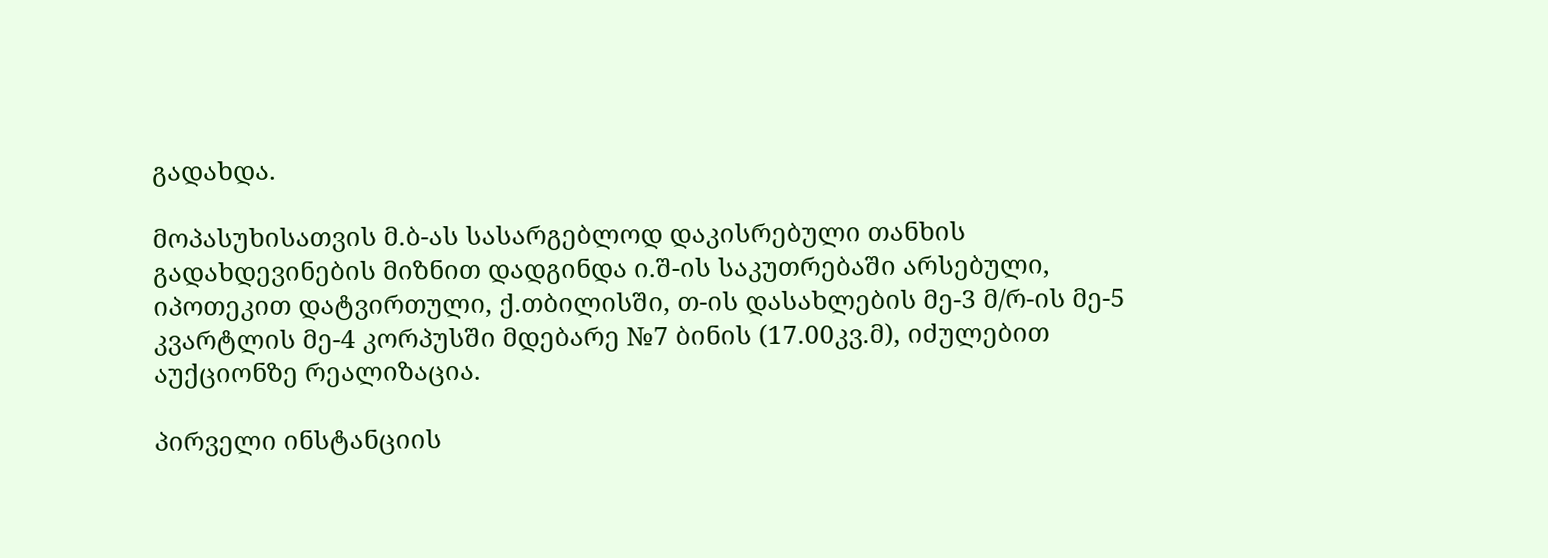გადახდა.

მოპასუხისათვის მ.ბ-ას სასარგებლოდ დაკისრებული თანხის გადახდევინების მიზნით დადგინდა ი.შ-ის საკუთრებაში არსებული, იპოთეკით დატვირთული, ქ.თბილისში, თ-ის დასახლების მე-3 მ/რ-ის მე-5 კვარტლის მე-4 კორპუსში მდებარე №7 ბინის (17.00კვ.მ), იძულებით აუქციონზე რეალიზაცია.

პირველი ინსტანციის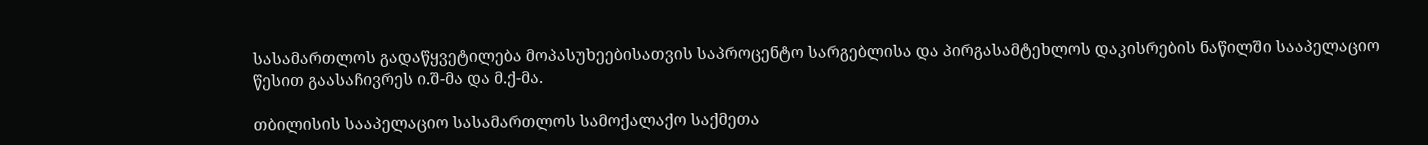სასამართლოს გადაწყვეტილება მოპასუხეებისათვის საპროცენტო სარგებლისა და პირგასამტეხლოს დაკისრების ნაწილში სააპელაციო წესით გაასაჩივრეს ი.შ-მა და მ.ქ-მა.

თბილისის სააპელაციო სასამართლოს სამოქალაქო საქმეთა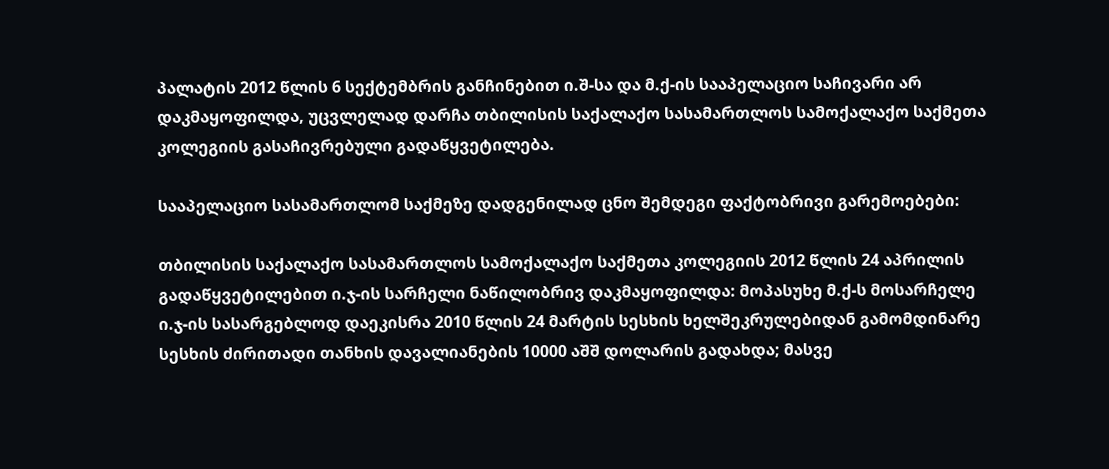პალატის 2012 წლის 6 სექტემბრის განჩინებით ი.შ-სა და მ.ქ-ის სააპელაციო საჩივარი არ დაკმაყოფილდა, უცვლელად დარჩა თბილისის საქალაქო სასამართლოს სამოქალაქო საქმეთა კოლეგიის გასაჩივრებული გადაწყვეტილება.

სააპელაციო სასამართლომ საქმეზე დადგენილად ცნო შემდეგი ფაქტობრივი გარემოებები:

თბილისის საქალაქო სასამართლოს სამოქალაქო საქმეთა კოლეგიის 2012 წლის 24 აპრილის გადაწყვეტილებით ი.ჯ-ის სარჩელი ნაწილობრივ დაკმაყოფილდა: მოპასუხე მ.ქ-ს მოსარჩელე ი.ჯ-ის სასარგებლოდ დაეკისრა 2010 წლის 24 მარტის სესხის ხელშეკრულებიდან გამომდინარე სესხის ძირითადი თანხის დავალიანების 10000 აშშ დოლარის გადახდა; მასვე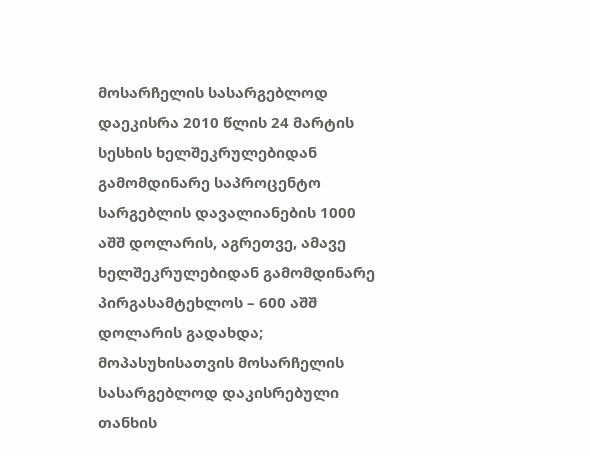მოსარჩელის სასარგებლოდ დაეკისრა 2010 წლის 24 მარტის სესხის ხელშეკრულებიდან გამომდინარე საპროცენტო სარგებლის დავალიანების 1000 აშშ დოლარის, აგრეთვე, ამავე ხელშეკრულებიდან გამომდინარე პირგასამტეხლოს – 600 აშშ დოლარის გადახდა; მოპასუხისათვის მოსარჩელის სასარგებლოდ დაკისრებული თანხის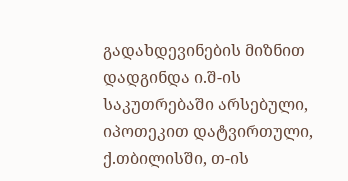გადახდევინების მიზნით დადგინდა ი.შ-ის საკუთრებაში არსებული, იპოთეკით დატვირთული, ქ.თბილისში, თ-ის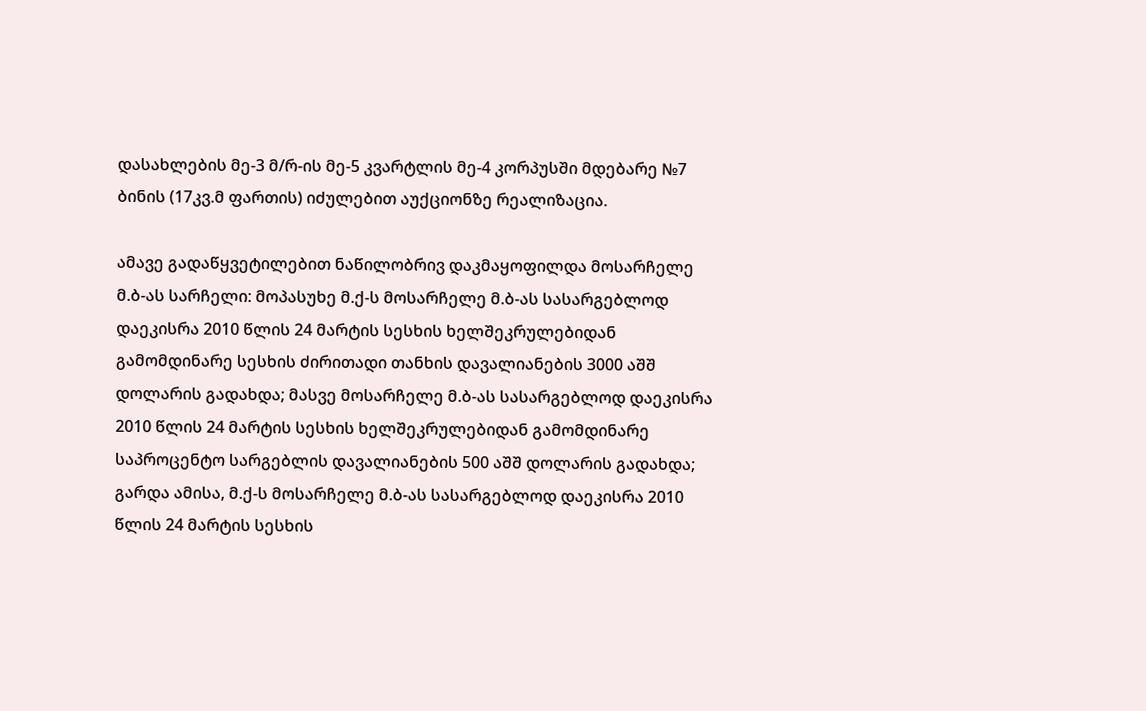დასახლების მე-3 მ/რ-ის მე-5 კვარტლის მე-4 კორპუსში მდებარე №7 ბინის (17კვ.მ ფართის) იძულებით აუქციონზე რეალიზაცია.

ამავე გადაწყვეტილებით ნაწილობრივ დაკმაყოფილდა მოსარჩელე მ.ბ-ას სარჩელი: მოპასუხე მ.ქ-ს მოსარჩელე მ.ბ-ას სასარგებლოდ დაეკისრა 2010 წლის 24 მარტის სესხის ხელშეკრულებიდან გამომდინარე სესხის ძირითადი თანხის დავალიანების 3000 აშშ დოლარის გადახდა; მასვე მოსარჩელე მ.ბ-ას სასარგებლოდ დაეკისრა 2010 წლის 24 მარტის სესხის ხელშეკრულებიდან გამომდინარე საპროცენტო სარგებლის დავალიანების 500 აშშ დოლარის გადახდა; გარდა ამისა, მ.ქ-ს მოსარჩელე მ.ბ-ას სასარგებლოდ დაეკისრა 2010 წლის 24 მარტის სესხის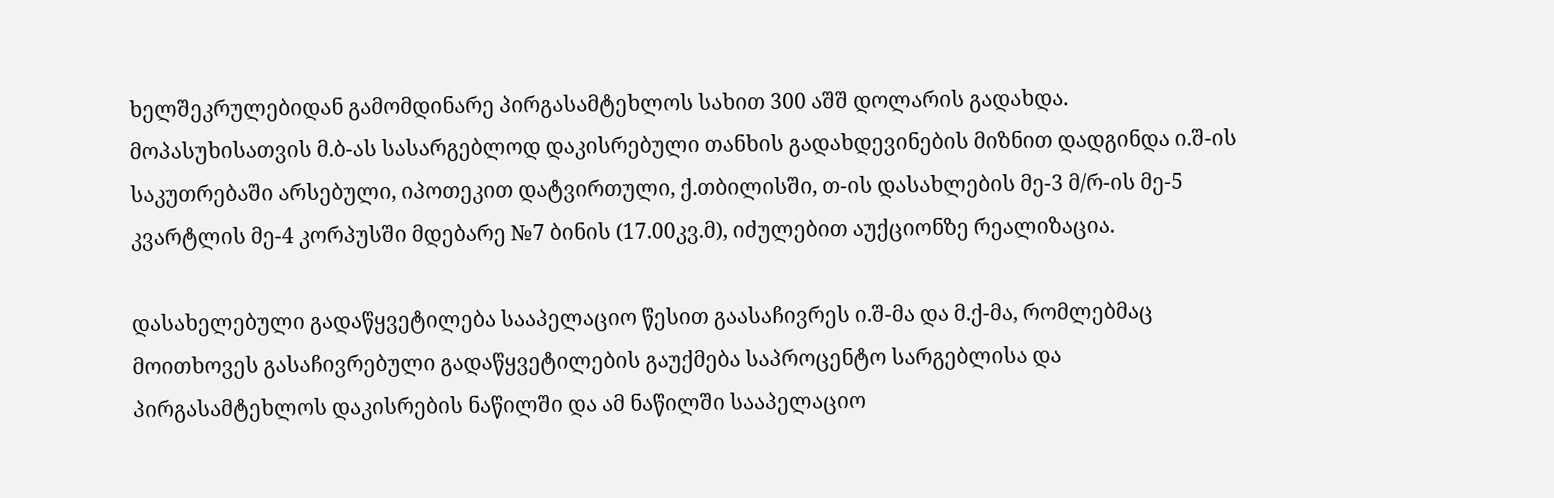ხელშეკრულებიდან გამომდინარე პირგასამტეხლოს სახით 300 აშშ დოლარის გადახდა. მოპასუხისათვის მ.ბ-ას სასარგებლოდ დაკისრებული თანხის გადახდევინების მიზნით დადგინდა ი.შ-ის საკუთრებაში არსებული, იპოთეკით დატვირთული, ქ.თბილისში, თ-ის დასახლების მე-3 მ/რ-ის მე-5 კვარტლის მე-4 კორპუსში მდებარე №7 ბინის (17.00კვ.მ), იძულებით აუქციონზე რეალიზაცია.

დასახელებული გადაწყვეტილება სააპელაციო წესით გაასაჩივრეს ი.შ-მა და მ.ქ-მა, რომლებმაც მოითხოვეს გასაჩივრებული გადაწყვეტილების გაუქმება საპროცენტო სარგებლისა და პირგასამტეხლოს დაკისრების ნაწილში და ამ ნაწილში სააპელაციო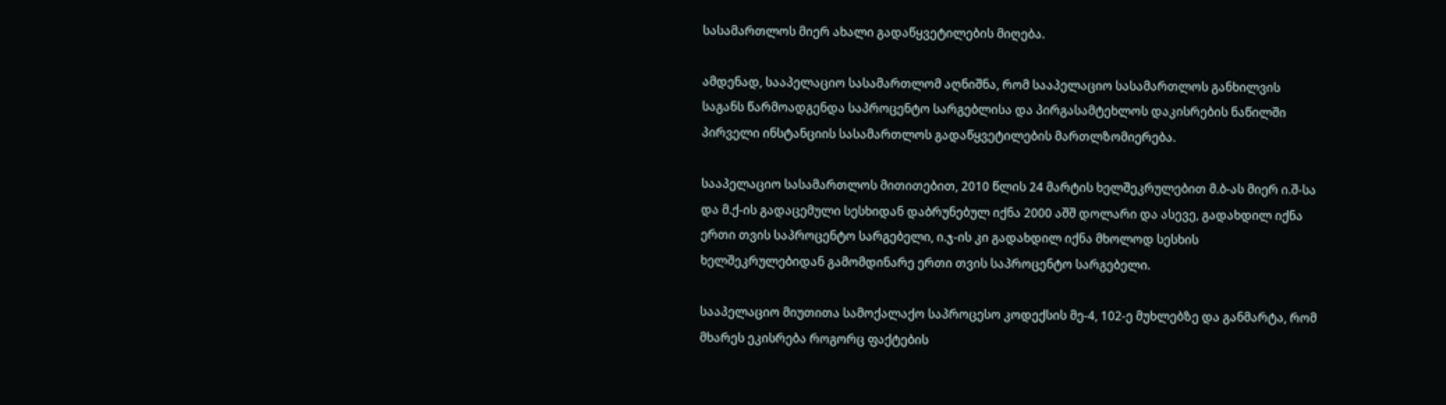სასამართლოს მიერ ახალი გადაწყვეტილების მიღება.

ამდენად, სააპელაციო სასამართლომ აღნიშნა, რომ სააპელაციო სასამართლოს განხილვის საგანს წარმოადგენდა საპროცენტო სარგებლისა და პირგასამტეხლოს დაკისრების ნაწილში პირველი ინსტანციის სასამართლოს გადაწყვეტილების მართლზომიერება.

სააპელაციო სასამართლოს მითითებით, 2010 წლის 24 მარტის ხელშეკრულებით მ.ბ-ას მიერ ი.შ-სა და მ.ქ-ის გადაცემული სესხიდან დაბრუნებულ იქნა 2000 აშშ დოლარი და ასევე, გადახდილ იქნა ერთი თვის საპროცენტო სარგებელი, ი.ჯ-ის კი გადახდილ იქნა მხოლოდ სესხის ხელშეკრულებიდან გამომდინარე ერთი თვის საპროცენტო სარგებელი.

სააპელაციო მიუთითა სამოქალაქო საპროცესო კოდექსის მე-4, 102-ე მუხლებზე და განმარტა, რომ მხარეს ეკისრება როგორც ფაქტების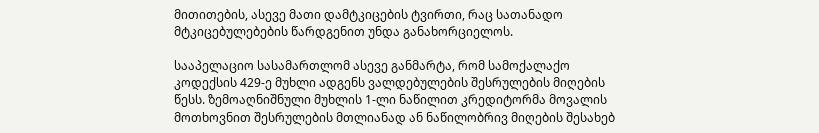მითითების, ასევე მათი დამტკიცების ტვირთი, რაც სათანადო მტკიცებულებების წარდგენით უნდა განახორციელოს.

სააპელაციო სასამართლომ ასევე განმარტა, რომ სამოქალაქო კოდექსის 429-ე მუხლი ადგენს ვალდებულების შესრულების მიღების წესს. ზემოაღნიშნული მუხლის 1-ლი ნაწილით კრედიტორმა მოვალის მოთხოვნით შესრულების მთლიანად ან ნაწილობრივ მიღების შესახებ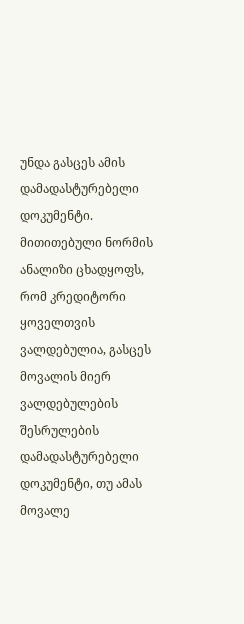უნდა გასცეს ამის დამადასტურებელი დოკუმენტი. მითითებული ნორმის ანალიზი ცხადყოფს, რომ კრედიტორი ყოველთვის ვალდებულია, გასცეს მოვალის მიერ ვალდებულების შესრულების დამადასტურებელი დოკუმენტი, თუ ამას მოვალე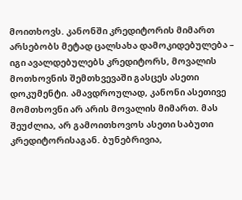მოითხოვს. კანონში კრედიტორის მიმართ არსებობს მეტად ცალსახა დამოკიდებულება – იგი ავალდებულებს კრედიტორს, მოვალის მოთხოვნის შემთხვევაში გასცეს ასეთი დოკუმენტი. ამავდროულად, კანონი ასეთივე მომთხოვნი არ არის მოვალის მიმართ. მას შეუძლია, არ გამოითხოვოს ასეთი საბუთი კრედიტორისაგან. ბუნებრივია,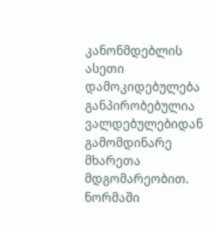კანონმდებლის ასეთი დამოკიდებულება განპირობებულია ვალდებულებიდან გამომდინარე მხარეთა მდგომარეობით. ნორმაში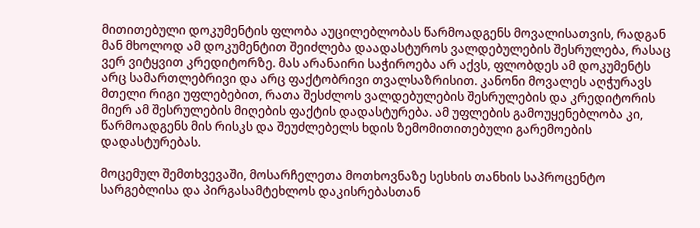მითითებული დოკუმენტის ფლობა აუცილებლობას წარმოადგენს მოვალისათვის, რადგან მან მხოლოდ ამ დოკუმენტით შეიძლება დაადასტუროს ვალდებულების შესრულება, რასაც ვერ ვიტყვით კრედიტორზე. მას არანაირი საჭიროება არ აქვს, ფლობდეს ამ დოკუმენტს არც სამართლებრივი და არც ფაქტობრივი თვალსაზრისით. კანონი მოვალეს აღჭურავს მთელი რიგი უფლებებით, რათა შესძლოს ვალდებულების შესრულების და კრედიტორის მიერ ამ შესრულების მიღების ფაქტის დადასტურება. ამ უფლების გამოუყენებლობა კი, წარმოადგენს მის რისკს და შეუძლებელს ხდის ზემომითითებული გარემოების დადასტურებას.

მოცემულ შემთხვევაში, მოსარჩელეთა მოთხოვნაზე სესხის თანხის საპროცენტო სარგებლისა და პირგასამტეხლოს დაკისრებასთან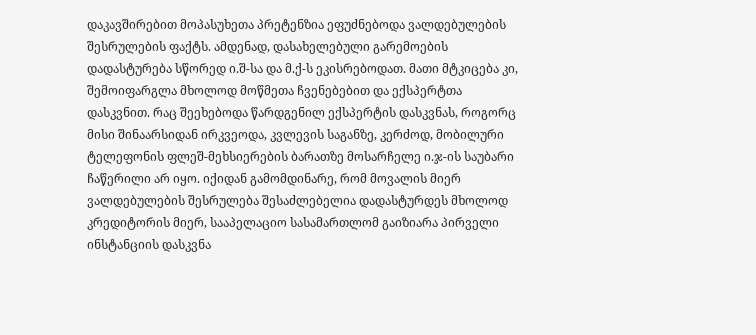დაკავშირებით მოპასუხეთა პრეტენზია ეფუძნებოდა ვალდებულების შესრულების ფაქტს. ამდენად, დასახელებული გარემოების დადასტურება სწორედ ი.შ-სა და მ.ქ-ს ეკისრებოდათ. მათი მტკიცება კი, შემოიფარგლა მხოლოდ მოწმეთა ჩვენებებით და ექსპერტთა დასკვნით. რაც შეეხებოდა წარდგენილ ექსპერტის დასკვნას, როგორც მისი შინაარსიდან ირკვეოდა, კვლევის საგანზე, კერძოდ, მობილური ტელეფონის ფლეშ-მეხსიერების ბარათზე მოსარჩელე ი.ჯ-ის საუბარი ჩაწერილი არ იყო. იქიდან გამომდინარე, რომ მოვალის მიერ ვალდებულების შესრულება შესაძლებელია დადასტურდეს მხოლოდ კრედიტორის მიერ, სააპელაციო სასამართლომ გაიზიარა პირველი ინსტანციის დასკვნა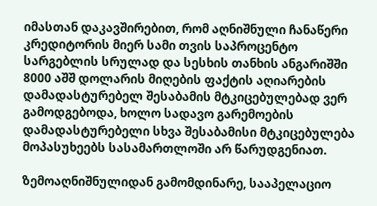იმასთან დაკავშირებით, რომ აღნიშნული ჩანაწერი კრედიტორის მიერ სამი თვის საპროცენტო სარგებლის სრულად და სესხის თანხის ანგარიშში 8000 აშშ დოლარის მიღების ფაქტის აღიარების დამადასტურებელ შესაბამის მტკიცებულებად ვერ გამოდგებოდა, ხოლო სადავო გარემოების დამადასტურებელი სხვა შესაბამისი მტკიცებულება მოპასუხეებს სასამართლოში არ წარუდგენიათ.

ზემოაღნიშნულიდან გამომდინარე, სააპელაციო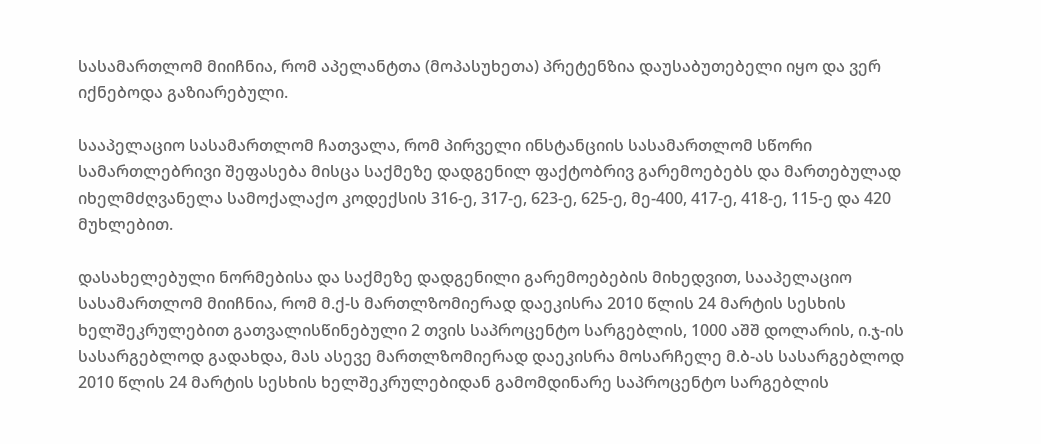სასამართლომ მიიჩნია, რომ აპელანტთა (მოპასუხეთა) პრეტენზია დაუსაბუთებელი იყო და ვერ იქნებოდა გაზიარებული.

სააპელაციო სასამართლომ ჩათვალა, რომ პირველი ინსტანციის სასამართლომ სწორი სამართლებრივი შეფასება მისცა საქმეზე დადგენილ ფაქტობრივ გარემოებებს და მართებულად იხელმძღვანელა სამოქალაქო კოდექსის 316-ე, 317-ე, 623-ე, 625-ე, მე-400, 417-ე, 418-ე, 115-ე და 420 მუხლებით.

დასახელებული ნორმებისა და საქმეზე დადგენილი გარემოებების მიხედვით, სააპელაციო სასამართლომ მიიჩნია, რომ მ.ქ-ს მართლზომიერად დაეკისრა 2010 წლის 24 მარტის სესხის ხელშეკრულებით გათვალისწინებული 2 თვის საპროცენტო სარგებლის, 1000 აშშ დოლარის, ი.ჯ-ის სასარგებლოდ გადახდა, მას ასევე მართლზომიერად დაეკისრა მოსარჩელე მ.ბ-ას სასარგებლოდ 2010 წლის 24 მარტის სესხის ხელშეკრულებიდან გამომდინარე საპროცენტო სარგებლის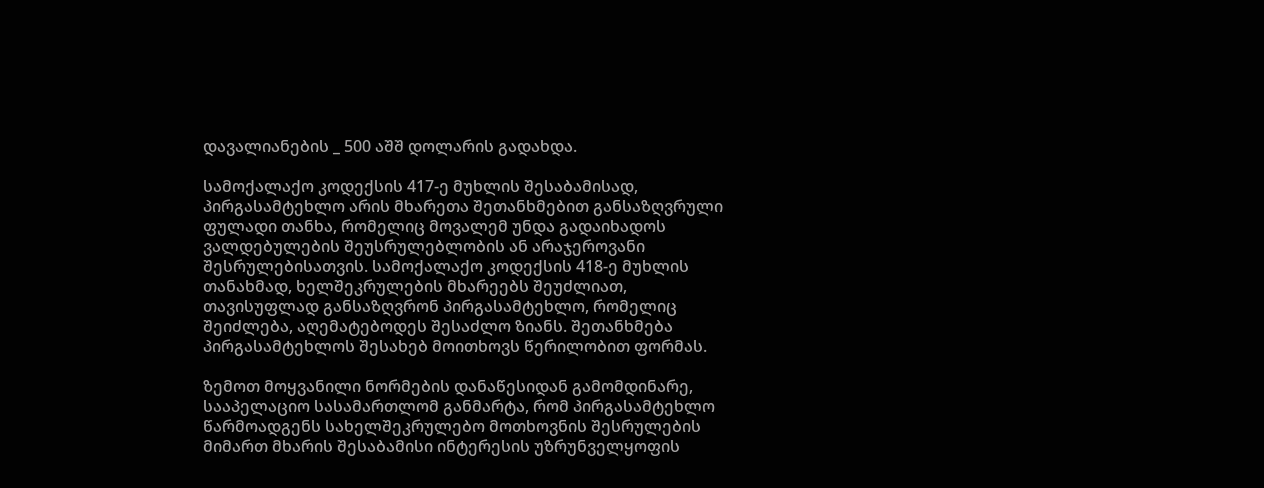დავალიანების _ 500 აშშ დოლარის გადახდა.

სამოქალაქო კოდექსის 417-ე მუხლის შესაბამისად, პირგასამტეხლო არის მხარეთა შეთანხმებით განსაზღვრული ფულადი თანხა, რომელიც მოვალემ უნდა გადაიხადოს ვალდებულების შეუსრულებლობის ან არაჯეროვანი შესრულებისათვის. სამოქალაქო კოდექსის 418-ე მუხლის თანახმად, ხელშეკრულების მხარეებს შეუძლიათ, თავისუფლად განსაზღვრონ პირგასამტეხლო, რომელიც შეიძლება, აღემატებოდეს შესაძლო ზიანს. შეთანხმება პირგასამტეხლოს შესახებ მოითხოვს წერილობით ფორმას.

ზემოთ მოყვანილი ნორმების დანაწესიდან გამომდინარე, სააპელაციო სასამართლომ განმარტა, რომ პირგასამტეხლო წარმოადგენს სახელშეკრულებო მოთხოვნის შესრულების მიმართ მხარის შესაბამისი ინტერესის უზრუნველყოფის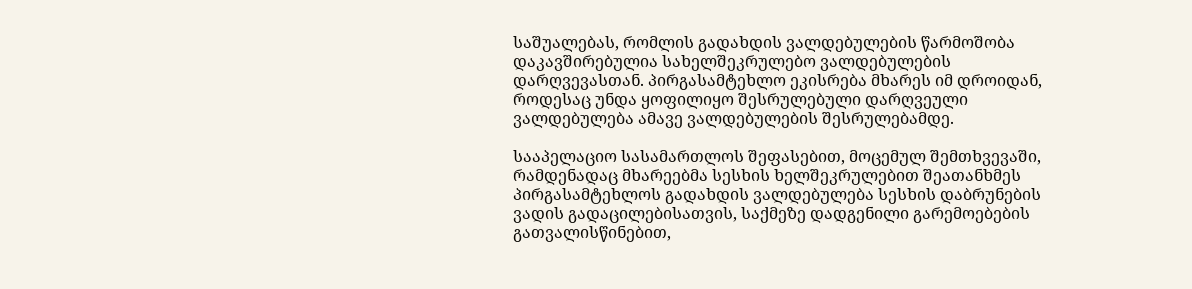საშუალებას, რომლის გადახდის ვალდებულების წარმოშობა დაკავშირებულია სახელშეკრულებო ვალდებულების დარღვევასთან. პირგასამტეხლო ეკისრება მხარეს იმ დროიდან, როდესაც უნდა ყოფილიყო შესრულებული დარღვეული ვალდებულება ამავე ვალდებულების შესრულებამდე.

სააპელაციო სასამართლოს შეფასებით, მოცემულ შემთხვევაში, რამდენადაც მხარეებმა სესხის ხელშეკრულებით შეათანხმეს პირგასამტეხლოს გადახდის ვალდებულება სესხის დაბრუნების ვადის გადაცილებისათვის, საქმეზე დადგენილი გარემოებების გათვალისწინებით,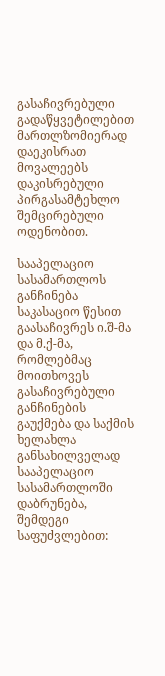გასაჩივრებული გადაწყვეტილებით მართლზომიერად დაეკისრათ მოვალეებს დაკისრებული პირგასამტეხლო შემცირებული ოდენობით.

სააპელაციო სასამართლოს განჩინება საკასაციო წესით გაასაჩივრეს ი.შ-მა და მ.ქ-მა, რომლებმაც მოითხოვეს გასაჩივრებული განჩინების გაუქმება და საქმის ხელახლა განსახილველად სააპელაციო სასამართლოში დაბრუნება, შემდეგი საფუძვლებით: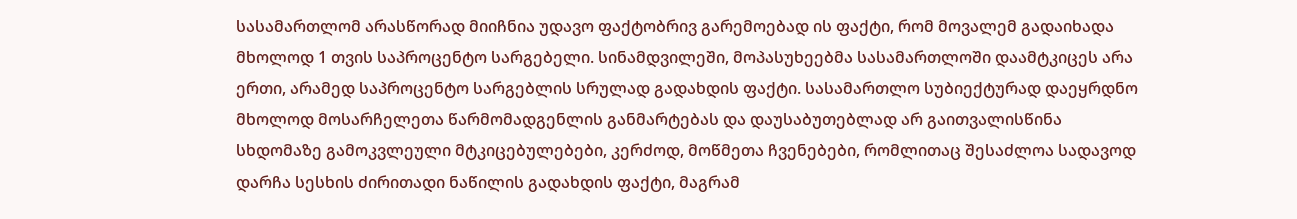სასამართლომ არასწორად მიიჩნია უდავო ფაქტობრივ გარემოებად ის ფაქტი, რომ მოვალემ გადაიხადა მხოლოდ 1 თვის საპროცენტო სარგებელი. სინამდვილეში, მოპასუხეებმა სასამართლოში დაამტკიცეს არა ერთი, არამედ საპროცენტო სარგებლის სრულად გადახდის ფაქტი. სასამართლო სუბიექტურად დაეყრდნო მხოლოდ მოსარჩელეთა წარმომადგენლის განმარტებას და დაუსაბუთებლად არ გაითვალისწინა სხდომაზე გამოკვლეული მტკიცებულებები, კერძოდ, მოწმეთა ჩვენებები, რომლითაც შესაძლოა სადავოდ დარჩა სესხის ძირითადი ნაწილის გადახდის ფაქტი, მაგრამ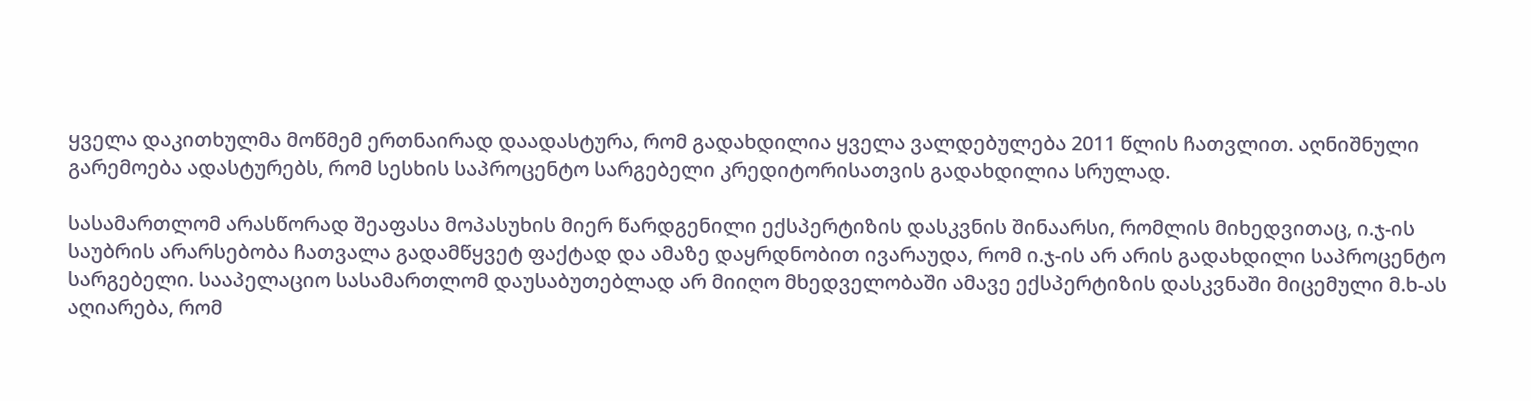ყველა დაკითხულმა მოწმემ ერთნაირად დაადასტურა, რომ გადახდილია ყველა ვალდებულება 2011 წლის ჩათვლით. აღნიშნული გარემოება ადასტურებს, რომ სესხის საპროცენტო სარგებელი კრედიტორისათვის გადახდილია სრულად.

სასამართლომ არასწორად შეაფასა მოპასუხის მიერ წარდგენილი ექსპერტიზის დასკვნის შინაარსი, რომლის მიხედვითაც, ი.ჯ-ის საუბრის არარსებობა ჩათვალა გადამწყვეტ ფაქტად და ამაზე დაყრდნობით ივარაუდა, რომ ი.ჯ-ის არ არის გადახდილი საპროცენტო სარგებელი. სააპელაციო სასამართლომ დაუსაბუთებლად არ მიიღო მხედველობაში ამავე ექსპერტიზის დასკვნაში მიცემული მ.ხ-ას აღიარება, რომ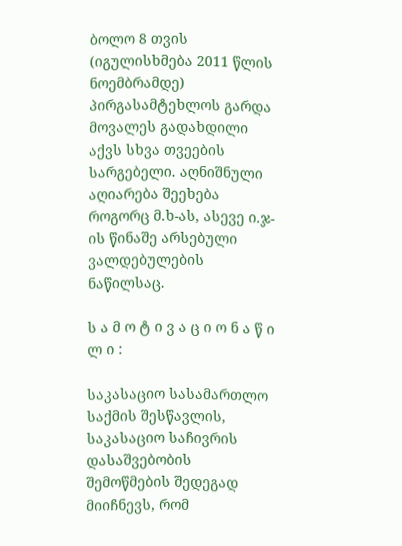ბოლო 8 თვის (იგულისხმება 2011 წლის ნოემბრამდე) პირგასამტეხლოს გარდა მოვალეს გადახდილი აქვს სხვა თვეების სარგებელი. აღნიშნული აღიარება შეეხება როგორც მ.ხ-ას, ასევე ი.ჯ-ის წინაშე არსებული ვალდებულების ნაწილსაც.

ს ა მ ო ტ ი ვ ა ც ი ო ნ ა წ ი ლ ი :

საკასაციო სასამართლო საქმის შესწავლის, საკასაციო საჩივრის დასაშვებობის შემოწმების შედეგად მიიჩნევს, რომ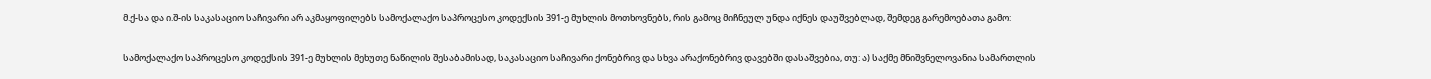მ.ქ-სა და ი.შ-ის საკასაციო საჩივარი არ აკმაყოფილებს სამოქალაქო საპროცესო კოდექსის 391-ე მუხლის მოთხოვნებს, რის გამოც მიჩნეულ უნდა იქნეს დაუშვებლად, შემდეგ გარემოებათა გამო:

სამოქალაქო საპროცესო კოდექსის 391-ე მუხლის მეხუთე ნაწილის შესაბამისად, საკასაციო საჩივარი ქონებრივ და სხვა არაქონებრივ დავებში დასაშვებია, თუ: ა) საქმე მნიშვნელოვანია სამართლის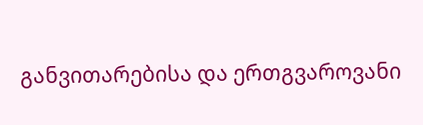განვითარებისა და ერთგვაროვანი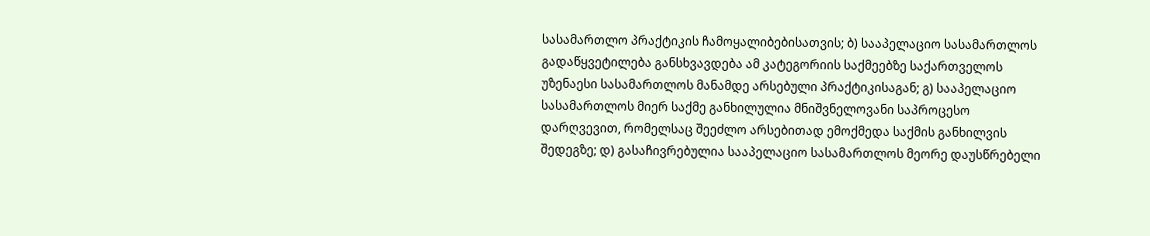სასამართლო პრაქტიკის ჩამოყალიბებისათვის; ბ) სააპელაციო სასამართლოს გადაწყვეტილება განსხვავდება ამ კატეგორიის საქმეებზე საქართველოს უზენაესი სასამართლოს მანამდე არსებული პრაქტიკისაგან; გ) სააპელაციო სასამართლოს მიერ საქმე განხილულია მნიშვნელოვანი საპროცესო დარღვევით, რომელსაც შეეძლო არსებითად ემოქმედა საქმის განხილვის შედეგზე; დ) გასაჩივრებულია სააპელაციო სასამართლოს მეორე დაუსწრებელი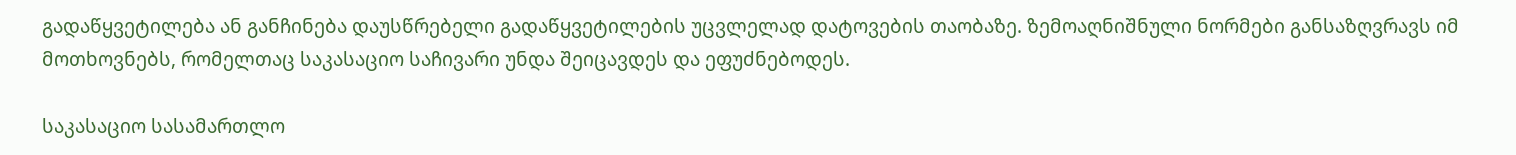გადაწყვეტილება ან განჩინება დაუსწრებელი გადაწყვეტილების უცვლელად დატოვების თაობაზე. ზემოაღნიშნული ნორმები განსაზღვრავს იმ მოთხოვნებს, რომელთაც საკასაციო საჩივარი უნდა შეიცავდეს და ეფუძნებოდეს.

საკასაციო სასამართლო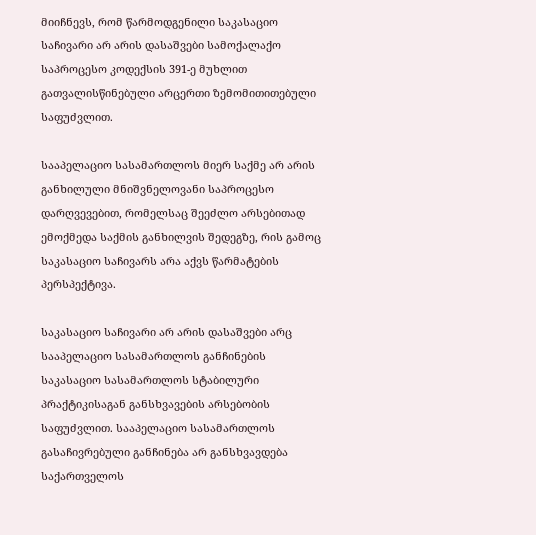მიიჩნევს, რომ წარმოდგენილი საკასაციო საჩივარი არ არის დასაშვები სამოქალაქო საპროცესო კოდექსის 391-ე მუხლით გათვალისწინებული არცერთი ზემომითითებული საფუძვლით.

სააპელაციო სასამართლოს მიერ საქმე არ არის განხილული მნიშვნელოვანი საპროცესო დარღვევებით, რომელსაც შეეძლო არსებითად ემოქმედა საქმის განხილვის შედეგზე, რის გამოც საკასაციო საჩივარს არა აქვს წარმატების პერსპექტივა.

საკასაციო საჩივარი არ არის დასაშვები არც სააპელაციო სასამართლოს განჩინების საკასაციო სასამართლოს სტაბილური პრაქტიკისაგან განსხვავების არსებობის საფუძვლით. სააპელაციო სასამართლოს გასაჩივრებული განჩინება არ განსხვავდება საქართველოს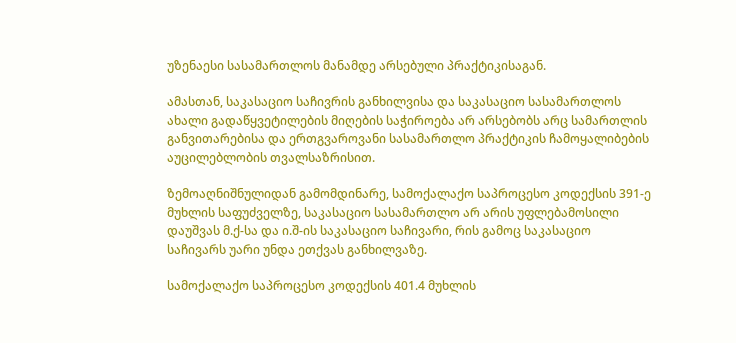უზენაესი სასამართლოს მანამდე არსებული პრაქტიკისაგან.

ამასთან, საკასაციო საჩივრის განხილვისა და საკასაციო სასამართლოს ახალი გადაწყვეტილების მიღების საჭიროება არ არსებობს არც სამართლის განვითარებისა და ერთგვაროვანი სასამართლო პრაქტიკის ჩამოყალიბების აუცილებლობის თვალსაზრისით.

ზემოაღნიშნულიდან გამომდინარე, სამოქალაქო საპროცესო კოდექსის 391-ე მუხლის საფუძველზე, საკასაციო სასამართლო არ არის უფლებამოსილი დაუშვას მ.ქ-სა და ი.შ-ის საკასაციო საჩივარი, რის გამოც საკასაციო საჩივარს უარი უნდა ეთქვას განხილვაზე.

სამოქალაქო საპროცესო კოდექსის 401.4 მუხლის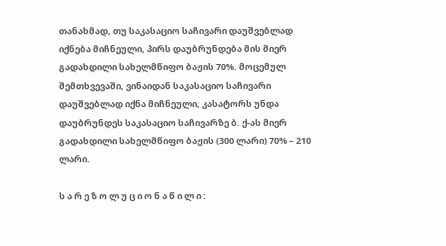თანახმად, თუ საკასაციო საჩივარი დაუშვებლად იქნება მიჩნეული, პირს დაუბრუნდება მის მიერ გადახდილი სახელმწიფო ბაჟის 70%. მოცემულ შემთხვევაში, ვინაიდან საკასაციო საჩივარი დაუშვებლად იქნა მიჩნეული, კასატორს უნდა დაუბრუნდეს საკასაციო საჩივარზე ბ. ქ-ას მიერ გადახდილი სახელმწიფო ბაჟის (300 ლარი) 70% – 210 ლარი.

ს ა რ ე ზ ო ლ უ ც ი ო ნ ა წ ი ლ ი :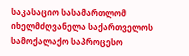საკასაციო სასამართლომ იხელმძღვანელა საქართველოს სამოქალაქო საპროცესო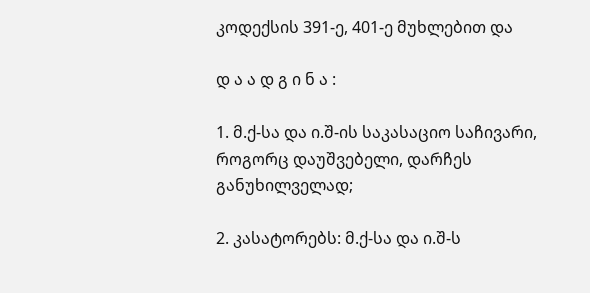კოდექსის 391-ე, 401-ე მუხლებით და

დ ა ა დ გ ი ნ ა :

1. მ.ქ-სა და ი.შ-ის საკასაციო საჩივარი, როგორც დაუშვებელი, დარჩეს განუხილველად;

2. კასატორებს: მ.ქ-სა და ი.შ-ს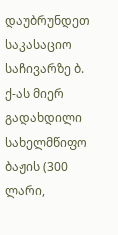დაუბრუნდეთ საკასაციო საჩივარზე ბ. ქ-ას მიერ გადახდილი სახელმწიფო ბაჟის (300 ლარი,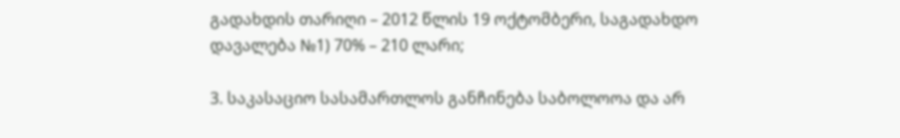გადახდის თარიღი – 2012 წლის 19 ოქტომბერი, საგადახდო დავალება №1) 70% – 210 ლარი;

3. საკასაციო სასამართლოს განჩინება საბოლოოა და არ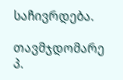საჩივრდება.

თავმჯდომარე პ.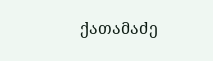ქათამაძე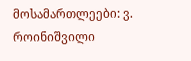მოსამართლეები: ვ. როინიშვილი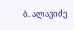ბ. ალავიძე